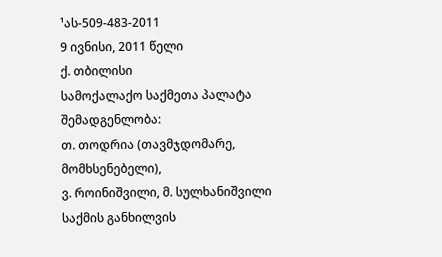¹ას-509-483-2011
9 ივნისი, 2011 წელი
ქ. თბილისი
სამოქალაქო საქმეთა პალატა
შემადგენლობა:
თ. თოდრია (თავმჯდომარე, მომხსენებელი),
ვ. როინიშვილი, მ. სულხანიშვილი
საქმის განხილვის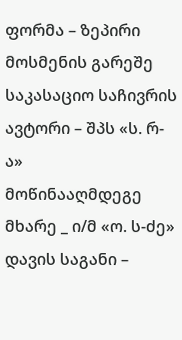ფორმა – ზეპირი მოსმენის გარეშე
საკასაციო საჩივრის ავტორი – შპს «ს. რ-ა»
მოწინააღმდეგე მხარე _ ი/მ «ო. ს-ძე»
დავის საგანი –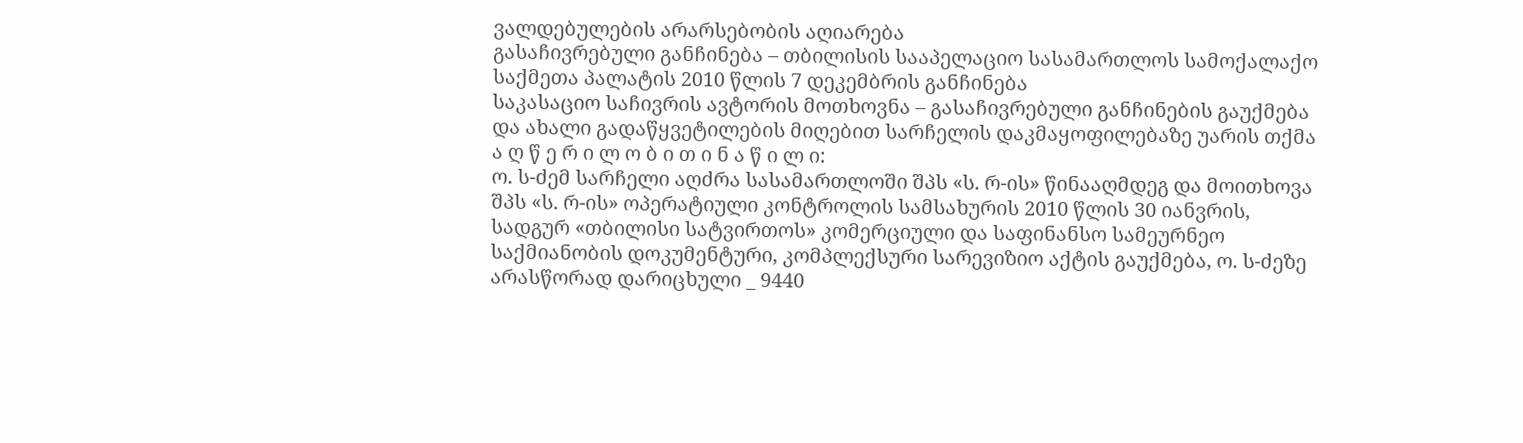ვალდებულების არარსებობის აღიარება
გასაჩივრებული განჩინება – თბილისის სააპელაციო სასამართლოს სამოქალაქო საქმეთა პალატის 2010 წლის 7 დეკემბრის განჩინება
საკასაციო საჩივრის ავტორის მოთხოვნა – გასაჩივრებული განჩინების გაუქმება და ახალი გადაწყვეტილების მიღებით სარჩელის დაკმაყოფილებაზე უარის თქმა
ა ღ წ ე რ ი ლ ო ბ ი თ ი ნ ა წ ი ლ ი:
ო. ს-ძემ სარჩელი აღძრა სასამართლოში შპს «ს. რ-ის» წინააღმდეგ და მოითხოვა შპს «ს. რ-ის» ოპერატიული კონტროლის სამსახურის 2010 წლის 30 იანვრის, სადგურ «თბილისი სატვირთოს» კომერციული და საფინანსო სამეურნეო საქმიანობის დოკუმენტური, კომპლექსური სარევიზიო აქტის გაუქმება, ო. ს-ძეზე არასწორად დარიცხული _ 9440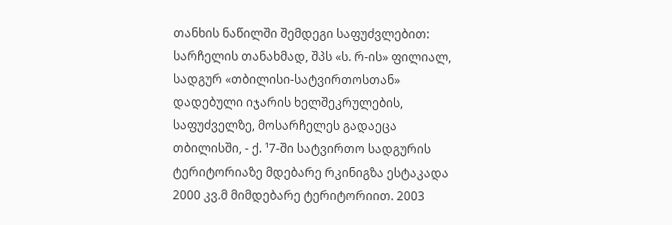თანხის ნაწილში შემდეგი საფუძვლებით:
სარჩელის თანახმად, შპს «ს. რ-ის» ფილიალ, სადგურ «თბილისი-სატვირთოსთან» დადებული იჯარის ხელშეკრულების, საფუძველზე, მოსარჩელეს გადაეცა თბილისში, - ქ. ¹7-ში სატვირთო სადგურის ტერიტორიაზე მდებარე რკინიგზა ესტაკადა 2000 კვ.მ მიმდებარე ტერიტორიით. 2003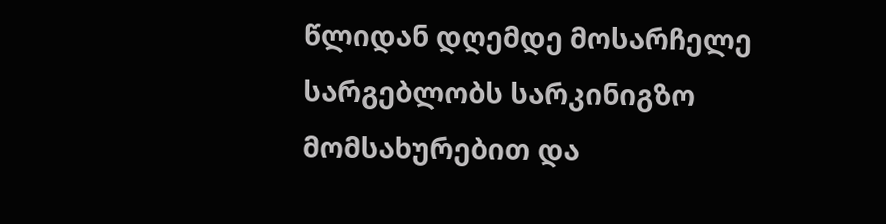წლიდან დღემდე მოსარჩელე სარგებლობს სარკინიგზო მომსახურებით და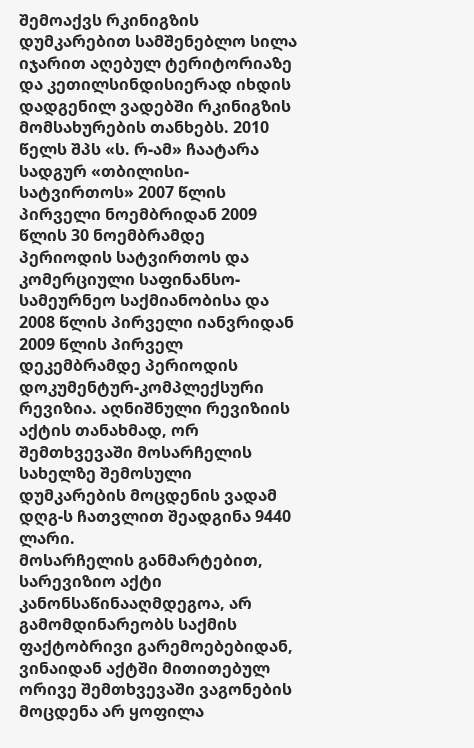შემოაქვს რკინიგზის დუმკარებით სამშენებლო სილა იჯარით აღებულ ტერიტორიაზე და კეთილსინდისიერად იხდის დადგენილ ვადებში რკინიგზის მომსახურების თანხებს. 2010 წელს შპს «ს. რ-ამ» ჩაატარა სადგურ «თბილისი-სატვირთოს» 2007 წლის პირველი ნოემბრიდან 2009 წლის 30 ნოემბრამდე პერიოდის სატვირთოს და კომერციული საფინანსო-სამეურნეო საქმიანობისა და 2008 წლის პირველი იანვრიდან 2009 წლის პირველ დეკემბრამდე პერიოდის დოკუმენტურ-კომპლექსური რევიზია. აღნიშნული რევიზიის აქტის თანახმად, ორ შემთხვევაში მოსარჩელის სახელზე შემოსული დუმკარების მოცდენის ვადამ დღგ-ს ჩათვლით შეადგინა 9440 ლარი.
მოსარჩელის განმარტებით, სარევიზიო აქტი კანონსაწინააღმდეგოა, არ გამომდინარეობს საქმის ფაქტობრივი გარემოებებიდან, ვინაიდან აქტში მითითებულ ორივე შემთხვევაში ვაგონების მოცდენა არ ყოფილა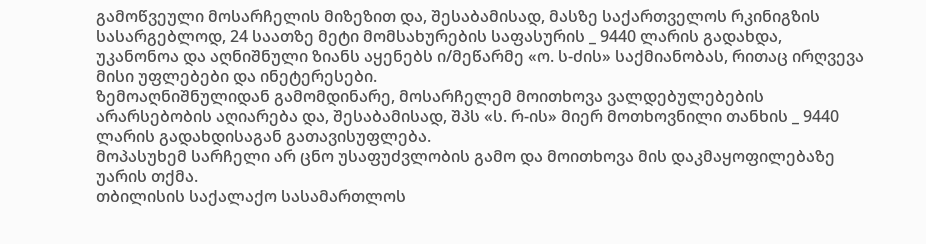გამოწვეული მოსარჩელის მიზეზით და, შესაბამისად, მასზე საქართველოს რკინიგზის სასარგებლოდ, 24 საათზე მეტი მომსახურების საფასურის _ 9440 ლარის გადახდა, უკანონოა და აღნიშნული ზიანს აყენებს ი/მეწარმე «ო. ს-ძის» საქმიანობას, რითაც ირღვევა მისი უფლებები და ინეტერესები.
ზემოაღნიშნულიდან გამომდინარე, მოსარჩელემ მოითხოვა ვალდებულებების არარსებობის აღიარება და, შესაბამისად, შპს «ს. რ-ის» მიერ მოთხოვნილი თანხის _ 9440 ლარის გადახდისაგან გათავისუფლება.
მოპასუხემ სარჩელი არ ცნო უსაფუძვლობის გამო და მოითხოვა მის დაკმაყოფილებაზე უარის თქმა.
თბილისის საქალაქო სასამართლოს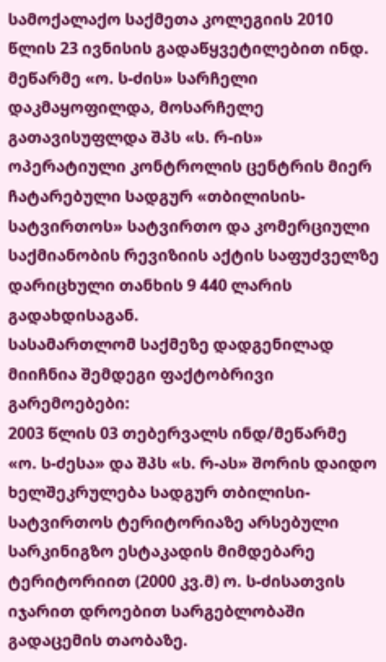სამოქალაქო საქმეთა კოლეგიის 2010 წლის 23 ივნისის გადაწყვეტილებით ინდ. მეწარმე «ო. ს-ძის» სარჩელი დაკმაყოფილდა, მოსარჩელე გათავისუფლდა შპს «ს. რ-ის» ოპერატიული კონტროლის ცენტრის მიერ ჩატარებული სადგურ «თბილისის-სატვირთოს» სატვირთო და კომერციული საქმიანობის რევიზიის აქტის საფუძველზე დარიცხული თანხის 9 440 ლარის გადახდისაგან.
სასამართლომ საქმეზე დადგენილად მიიჩნია შემდეგი ფაქტობრივი გარემოებები:
2003 წლის 03 თებერვალს ინდ/მეწარმე «ო. ს-ძესა» და შპს «ს. რ-ას» შორის დაიდო ხელშეკრულება სადგურ თბილისი-სატვირთოს ტერიტორიაზე არსებული სარკინიგზო ესტაკადის მიმდებარე ტერიტორიით (2000 კვ.მ) ო. ს-ძისათვის იჯარით დროებით სარგებლობაში გადაცემის თაობაზე.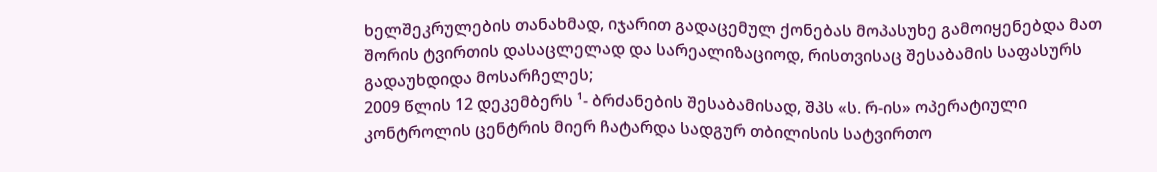ხელშეკრულების თანახმად, იჯარით გადაცემულ ქონებას მოპასუხე გამოიყენებდა მათ შორის ტვირთის დასაცლელად და სარეალიზაციოდ, რისთვისაც შესაბამის საფასურს გადაუხდიდა მოსარჩელეს;
2009 წლის 12 დეკემბერს ¹- ბრძანების შესაბამისად, შპს «ს. რ-ის» ოპერატიული კონტროლის ცენტრის მიერ ჩატარდა სადგურ თბილისის სატვირთო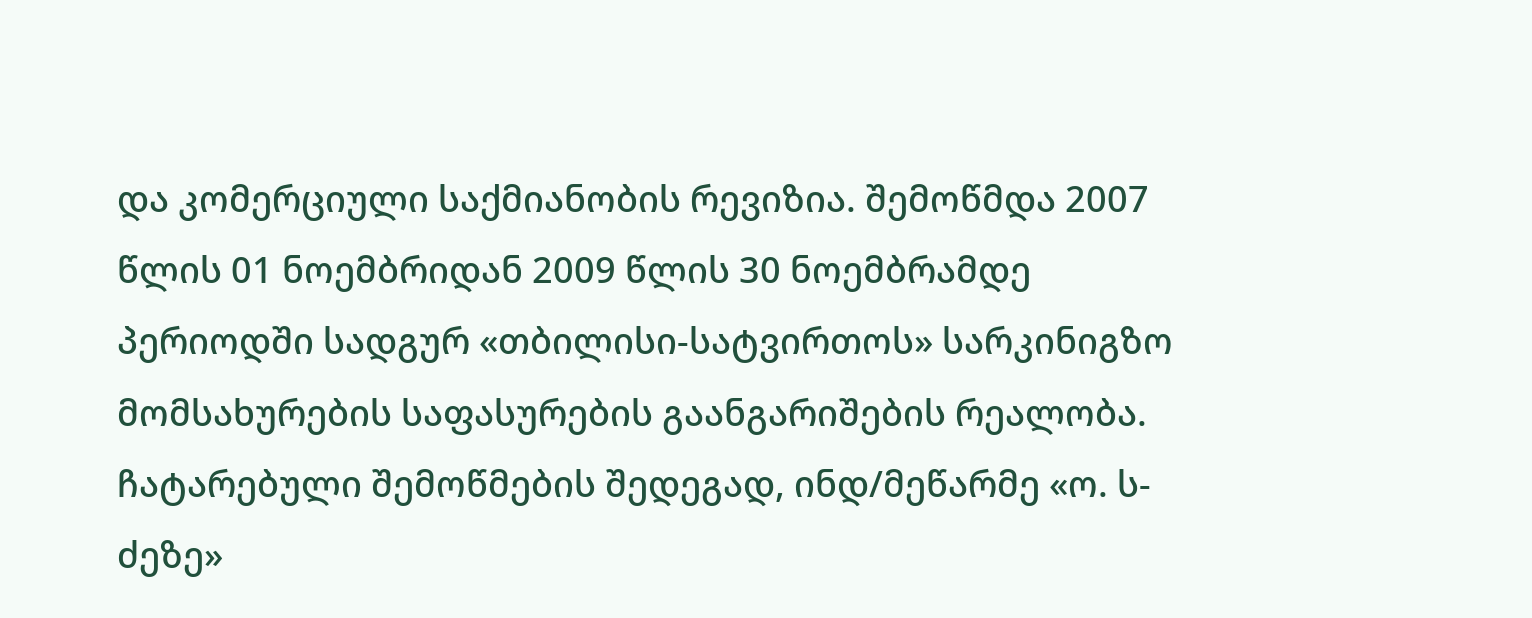და კომერციული საქმიანობის რევიზია. შემოწმდა 2007 წლის 01 ნოემბრიდან 2009 წლის 30 ნოემბრამდე პერიოდში სადგურ «თბილისი-სატვირთოს» სარკინიგზო მომსახურების საფასურების გაანგარიშების რეალობა. ჩატარებული შემოწმების შედეგად, ინდ/მეწარმე «ო. ს-ძეზე»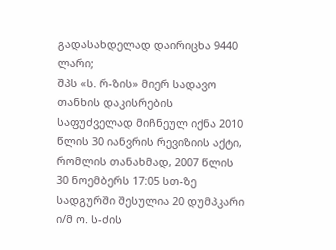გადასახდელად დაირიცხა 9440 ლარი;
შპს «ს. რ-ზის» მიერ სადავო თანხის დაკისრების საფუძველად მიჩნეულ იქნა 2010 წლის 30 იანვრის რევიზიის აქტი, რომლის თანახმად, 2007 წლის 30 ნოემბერს 17:05 სთ-ზე სადგურში შესულია 20 დუმპკარი ი/მ ო. ს-ძის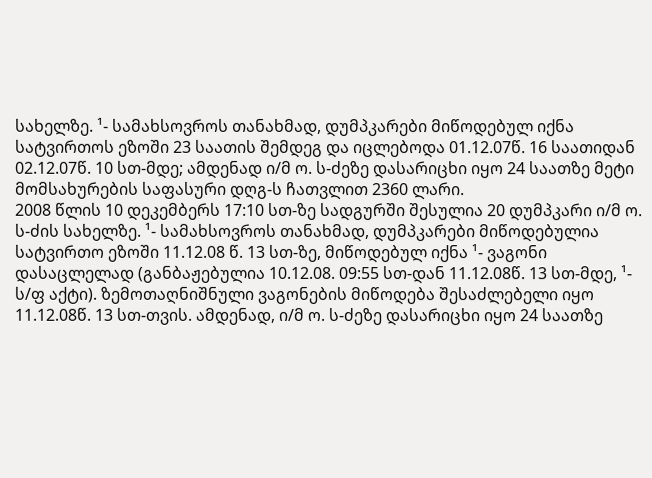სახელზე. ¹- სამახსოვროს თანახმად, დუმპკარები მიწოდებულ იქნა სატვირთოს ეზოში 23 საათის შემდეგ და იცლებოდა 01.12.07წ. 16 საათიდან 02.12.07წ. 10 სთ-მდე; ამდენად ი/მ ო. ს-ძეზე დასარიცხი იყო 24 საათზე მეტი მომსახურების საფასური დღგ-ს ჩათვლით 2360 ლარი.
2008 წლის 10 დეკემბერს 17:10 სთ-ზე სადგურში შესულია 20 დუმპკარი ი/მ ო. ს-ძის სახელზე. ¹- სამახსოვროს თანახმად, დუმპკარები მიწოდებულია სატვირთო ეზოში 11.12.08 წ. 13 სთ-ზე, მიწოდებულ იქნა ¹- ვაგონი დასაცლელად (განბაჟებულია 10.12.08. 09:55 სთ-დან 11.12.08წ. 13 სთ-მდე, ¹- ს/ფ აქტი). ზემოთაღნიშნული ვაგონების მიწოდება შესაძლებელი იყო 11.12.08წ. 13 სთ-თვის. ამდენად, ი/მ ო. ს-ძეზე დასარიცხი იყო 24 საათზე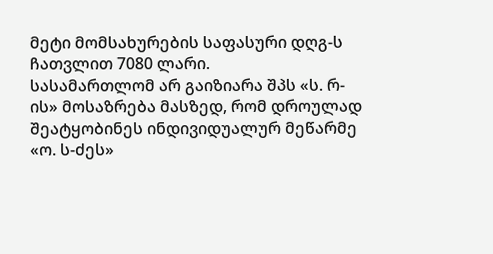მეტი მომსახურების საფასური დღგ-ს ჩათვლით 7080 ლარი.
სასამართლომ არ გაიზიარა შპს «ს. რ-ის» მოსაზრება მასზედ, რომ დროულად შეატყობინეს ინდივიდუალურ მეწარმე «ო. ს-ძეს»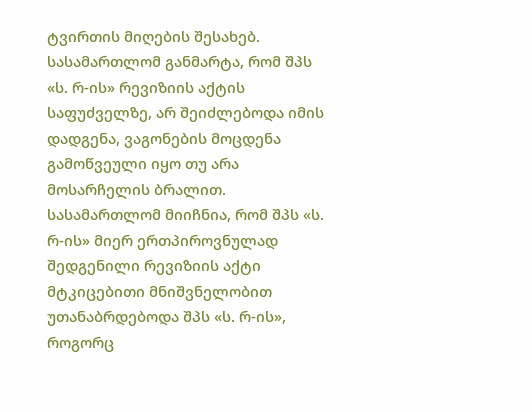ტვირთის მიღების შესახებ. სასამართლომ განმარტა, რომ შპს «ს. რ-ის» რევიზიის აქტის საფუძველზე, არ შეიძლებოდა იმის დადგენა, ვაგონების მოცდენა გამოწვეული იყო თუ არა მოსარჩელის ბრალით.
სასამართლომ მიიჩნია, რომ შპს «ს. რ-ის» მიერ ერთპიროვნულად შედგენილი რევიზიის აქტი მტკიცებითი მნიშვნელობით უთანაბრდებოდა შპს «ს. რ-ის», როგორც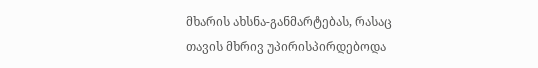მხარის ახსნა-განმარტებას, რასაც თავის მხრივ უპირისპირდებოდა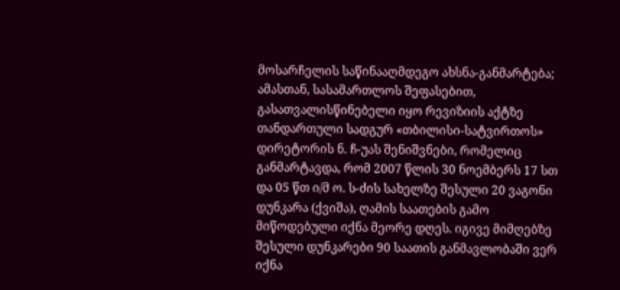მოსარჩელის საწინააღმდეგო ახსნა-განმარტება; ამასთან, სასამართლოს შეფასებით, გასათვალისწინებელი იყო რევიზიის აქტზე თანდართული სადგურ «თბილისი-სატვირთოს» დირეტორის ნ. ჩ-უას შენიშვნები, რომელიც განმარტავდა, რომ 2007 წლის 30 ნოემბერს 17 სთ და 05 წთ ი/მ ო. ს-ძის სახელზე შესული 20 ვაგონი დუნკარა (ქვიშა), ღამის საათების გამო მიწოდებული იქნა მეორე დღეს. იგივე მიმღებზე შესული დუნკარები 90 საათის განმავლობაში ვერ იქნა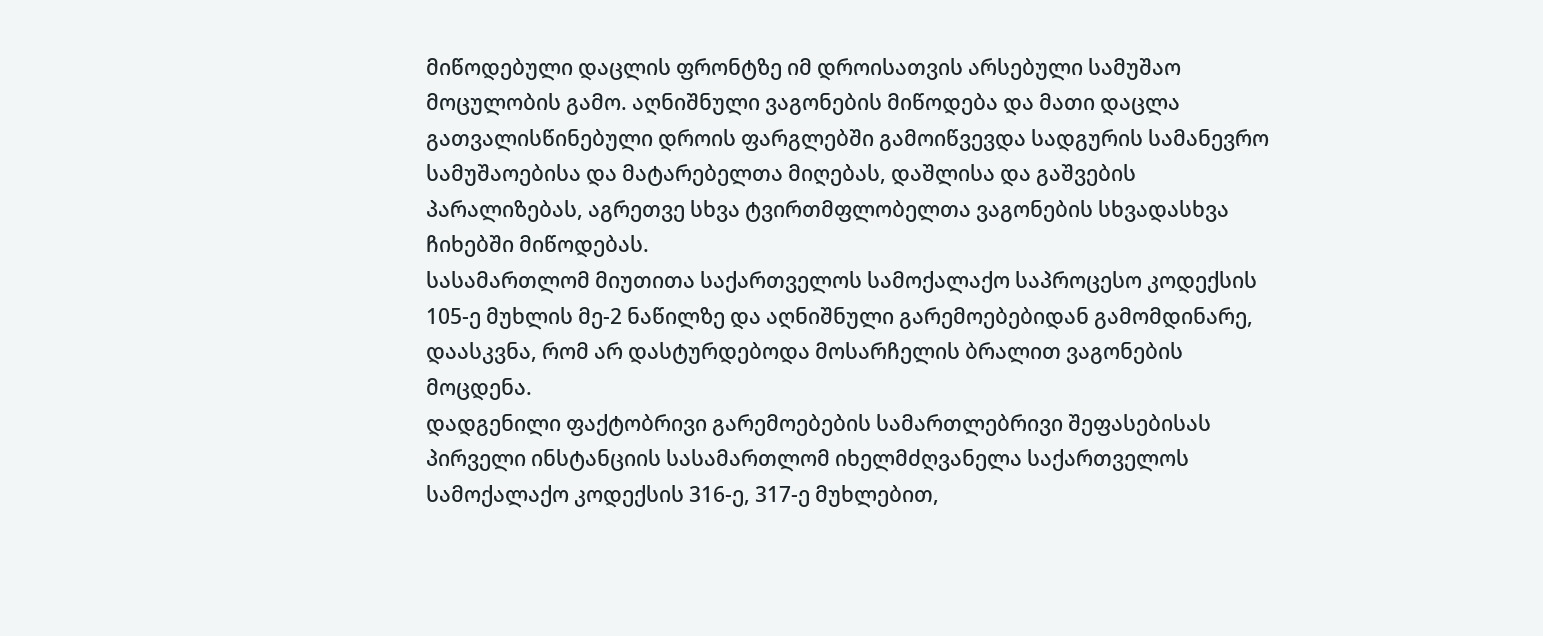მიწოდებული დაცლის ფრონტზე იმ დროისათვის არსებული სამუშაო მოცულობის გამო. აღნიშნული ვაგონების მიწოდება და მათი დაცლა გათვალისწინებული დროის ფარგლებში გამოიწვევდა სადგურის სამანევრო სამუშაოებისა და მატარებელთა მიღებას, დაშლისა და გაშვების პარალიზებას, აგრეთვე სხვა ტვირთმფლობელთა ვაგონების სხვადასხვა ჩიხებში მიწოდებას.
სასამართლომ მიუთითა საქართველოს სამოქალაქო საპროცესო კოდექსის 105-ე მუხლის მე-2 ნაწილზე და აღნიშნული გარემოებებიდან გამომდინარე, დაასკვნა, რომ არ დასტურდებოდა მოსარჩელის ბრალით ვაგონების მოცდენა.
დადგენილი ფაქტობრივი გარემოებების სამართლებრივი შეფასებისას პირველი ინსტანციის სასამართლომ იხელმძღვანელა საქართველოს სამოქალაქო კოდექსის 316-ე, 317-ე მუხლებით,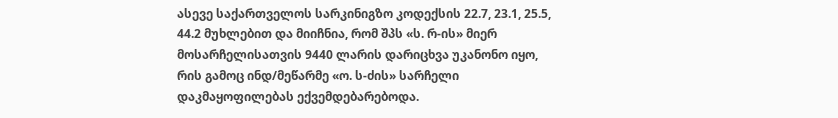ასევე საქართველოს სარკინიგზო კოდექსის 22.7, 23.1, 25.5, 44.2 მუხლებით და მიიჩნია, რომ შპს «ს. რ-ის» მიერ მოსარჩელისათვის 9440 ლარის დარიცხვა უკანონო იყო, რის გამოც ინდ/მეწარმე «ო. ს-ძის» სარჩელი დაკმაყოფილებას ექვემდებარებოდა.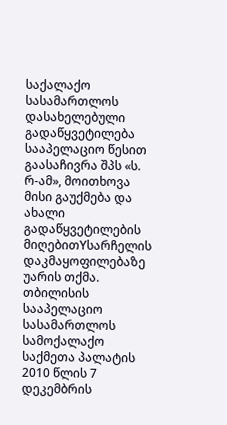საქალაქო სასამართლოს დასახელებული გადაწყვეტილება სააპელაციო წესით გაასაჩივრა შპს «ს. რ-ამ», მოითხოვა მისი გაუქმება და ახალი გადაწყვეტილების მიღებითYსარჩელის დაკმაყოფილებაზე უარის თქმა.
თბილისის სააპელაციო სასამართლოს სამოქალაქო საქმეთა პალატის 2010 წლის 7 დეკემბრის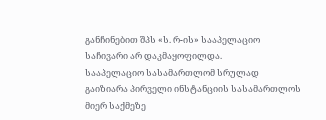განჩინებით შპს «ს. რ-ის» სააპელაციო საჩივარი არ დაკმაყოფილდა.
სააპელაციო სასამართლომ სრულად გაიზიარა პირველი ინსტანციის სასამართლოს მიერ საქმეზე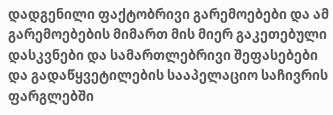დადგენილი ფაქტობრივი გარემოებები და ამ გარემოებების მიმართ მის მიერ გაკეთებული დასკვნები და სამართლებრივი შეფასებები და გადაწყვეტილების სააპელაციო საჩივრის ფარგლებში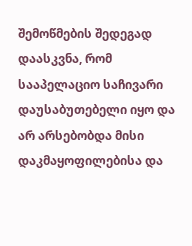შემოწმების შედეგად დაასკვნა, რომ სააპელაციო საჩივარი დაუსაბუთებელი იყო და არ არსებობდა მისი დაკმაყოფილებისა და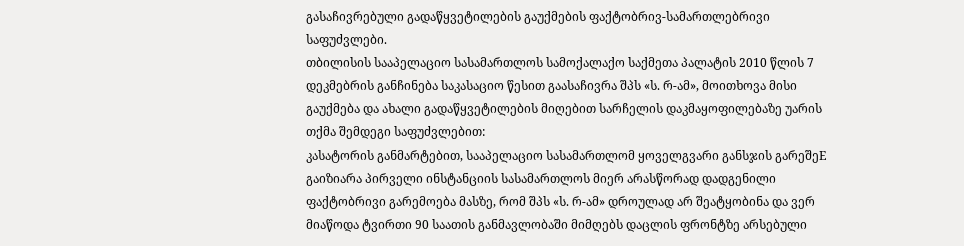გასაჩივრებული გადაწყვეტილების გაუქმების ფაქტობრივ-სამართლებრივი საფუძვლები.
თბილისის სააპელაციო სასამართლოს სამოქალაქო საქმეთა პალატის 2010 წლის 7 დეკმებრის განჩინება საკასაციო წესით გაასაჩივრა შპს «ს. რ-ამ», მოითხოვა მისი გაუქმება და ახალი გადაწყვეტილების მიღებით სარჩელის დაკმაყოფილებაზე უარის თქმა შემდეგი საფუძვლებით:
კასატორის განმარტებით, სააპელაციო სასამართლომ ყოველგვარი განსჯის გარეშეE გაიზიარა პირველი ინსტანციის სასამართლოს მიერ არასწორად დადგენილი ფაქტობრივი გარემოება მასზე, რომ შპს «ს. რ-ამ» დროულად არ შეატყობინა და ვერ მიაწოდა ტვირთი 90 საათის განმავლობაში მიმღებს დაცლის ფრონტზე არსებული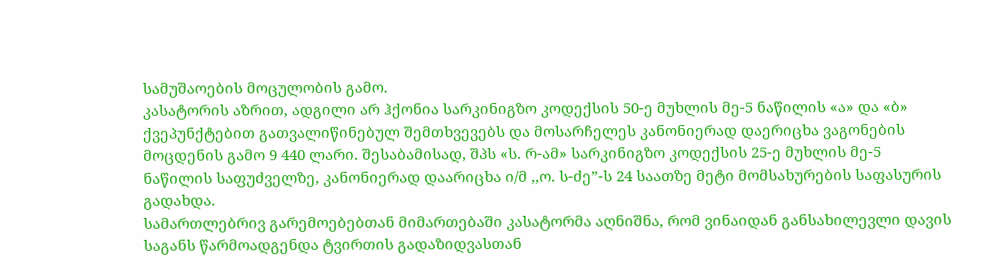სამუშაოების მოცულობის გამო.
კასატორის აზრით, ადგილი არ ჰქონია სარკინიგზო კოდექსის 50-ე მუხლის მე-5 ნაწილის «ა» და «ბ» ქვეპუნქტებით გათვალიწინებულ შემთხვევებს და მოსარჩელეს კანონიერად დაერიცხა ვაგონების მოცდენის გამო 9 440 ლარი. შესაბამისად, შპს «ს. რ-ამ» სარკინიგზო კოდექსის 25-ე მუხლის მე-5 ნაწილის საფუძველზე, კანონიერად დაარიცხა ი/მ ,,ო. ს-ძე”-ს 24 საათზე მეტი მომსახურების საფასურის გადახდა.
სამართლებრივ გარემოებებთან მიმართებაში კასატორმა აღნიშნა, რომ ვინაიდან განსახილევლი დავის საგანს წარმოადგენდა ტვირთის გადაზიდვასთან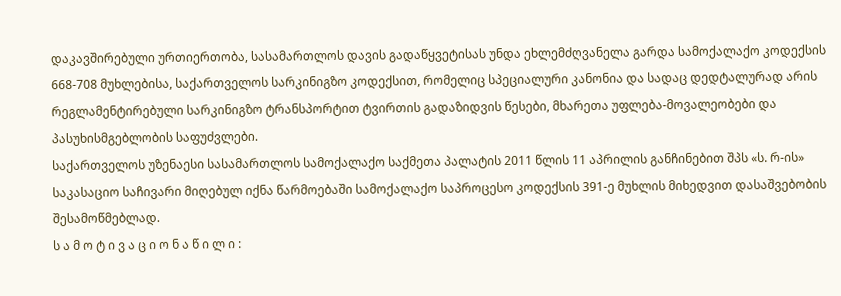დაკავშირებული ურთიერთობა, სასამართლოს დავის გადაწყვეტისას უნდა ეხლემძღვანელა გარდა სამოქალაქო კოდექსის 668-708 მუხლებისა, საქართველოს სარკინიგზო კოდექსით, რომელიც სპეციალური კანონია და სადაც დედტალურად არის რეგლამენტირებული სარკინიგზო ტრანსპორტით ტვირთის გადაზიდვის წესები, მხარეთა უფლება-მოვალეობები და პასუხისმგებლობის საფუძვლები.
საქართველოს უზენაესი სასამართლოს სამოქალაქო საქმეთა პალატის 2011 წლის 11 აპრილის განჩინებით შპს «ს. რ-ის» საკასაციო საჩივარი მიღებულ იქნა წარმოებაში სამოქალაქო საპროცესო კოდექსის 391-ე მუხლის მიხედვით დასაშვებობის შესამოწმებლად.
ს ა მ ო ტ ი ვ ა ც ი ო ნ ა წ ი ლ ი :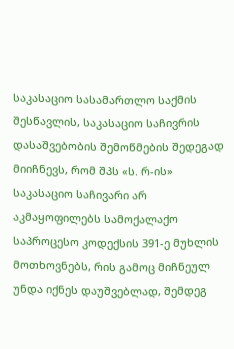საკასაციო სასამართლო საქმის შესწავლის, საკასაციო საჩივრის დასაშვებობის შემოწმების შედეგად მიიჩნევს, რომ შპს «ს. რ-ის» საკასაციო საჩივარი არ აკმაყოფილებს სამოქალაქო საპროცესო კოდექსის 391-ე მუხლის მოთხოვნებს, რის გამოც მიჩნეულ უნდა იქნეს დაუშვებლად, შემდეგ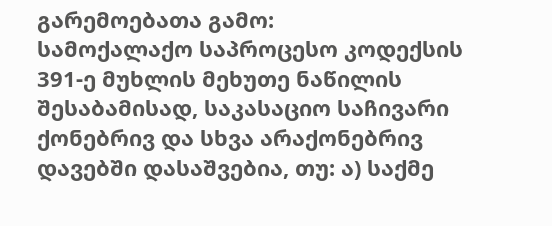გარემოებათა გამო:
სამოქალაქო საპროცესო კოდექსის 391-ე მუხლის მეხუთე ნაწილის შესაბამისად, საკასაციო საჩივარი ქონებრივ და სხვა არაქონებრივ დავებში დასაშვებია, თუ: ა) საქმე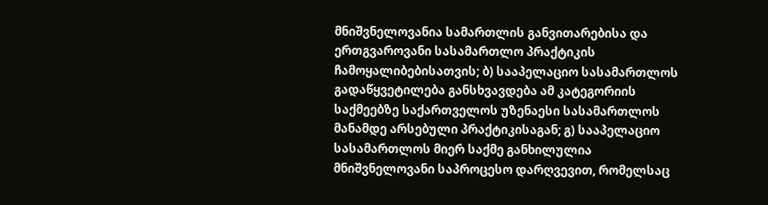მნიშვნელოვანია სამართლის განვითარებისა და ერთგვაროვანი სასამართლო პრაქტიკის ჩამოყალიბებისათვის; ბ) სააპელაციო სასამართლოს გადაწყვეტილება განსხვავდება ამ კატეგორიის საქმეებზე საქართველოს უზენაესი სასამართლოს მანამდე არსებული პრაქტიკისაგან; გ) სააპელაციო სასამართლოს მიერ საქმე განხილულია მნიშვნელოვანი საპროცესო დარღვევით, რომელსაც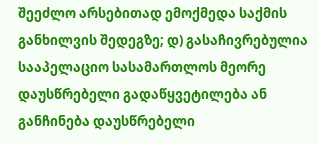შეეძლო არსებითად ემოქმედა საქმის განხილვის შედეგზე; დ) გასაჩივრებულია სააპელაციო სასამართლოს მეორე დაუსწრებელი გადაწყვეტილება ან განჩინება დაუსწრებელი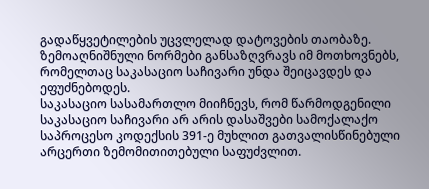გადაწყვეტილების უცვლელად დატოვების თაობაზე. ზემოაღნიშნული ნორმები განსაზღვრავს იმ მოთხოვნებს, რომელთაც საკასაციო საჩივარი უნდა შეიცავდეს და ეფუძნებოდეს.
საკასაციო სასამართლო მიიჩნევს, რომ წარმოდგენილი საკასაციო საჩივარი არ არის დასაშვები სამოქალაქო საპროცესო კოდექსის 391-ე მუხლით გათვალისწინებული არცერთი ზემომითითებული საფუძვლით.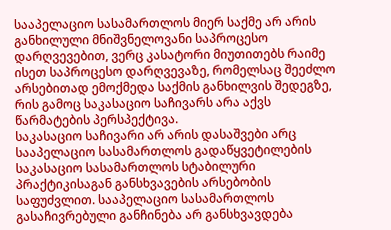სააპელაციო სასამართლოს მიერ საქმე არ არის განხილული მნიშვნელოვანი საპროცესო დარღვევებით, ვერც კასატორი მიუთითებს რაიმე ისეთ საპროცესო დარღვევაზე, რომელსაც შეეძლო არსებითად ემოქმედა საქმის განხილვის შედეგზე, რის გამოც საკასაციო საჩივარს არა აქვს წარმატების პერსპექტივა.
საკასაციო საჩივარი არ არის დასაშვები არც სააპელაციო სასამართლოს გადაწყვეტილების საკასაციო სასამართლოს სტაბილური პრაქტიკისაგან განსხვავების არსებობის საფუძვლით. სააპელაციო სასამართლოს გასაჩივრებული განჩინება არ განსხვავდება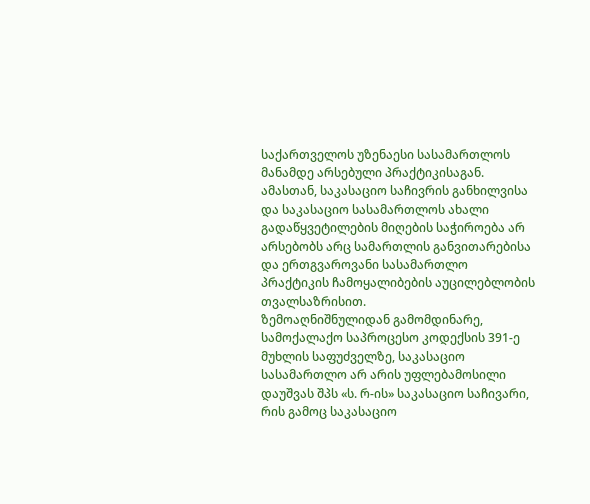საქართველოს უზენაესი სასამართლოს მანამდე არსებული პრაქტიკისაგან.
ამასთან, საკასაციო საჩივრის განხილვისა და საკასაციო სასამართლოს ახალი გადაწყვეტილების მიღების საჭიროება არ არსებობს არც სამართლის განვითარებისა და ერთგვაროვანი სასამართლო პრაქტიკის ჩამოყალიბების აუცილებლობის თვალსაზრისით.
ზემოაღნიშნულიდან გამომდინარე, სამოქალაქო საპროცესო კოდექსის 391-ე მუხლის საფუძველზე, საკასაციო სასამართლო არ არის უფლებამოსილი დაუშვას შპს «ს. რ-ის» საკასაციო საჩივარი, რის გამოც საკასაციო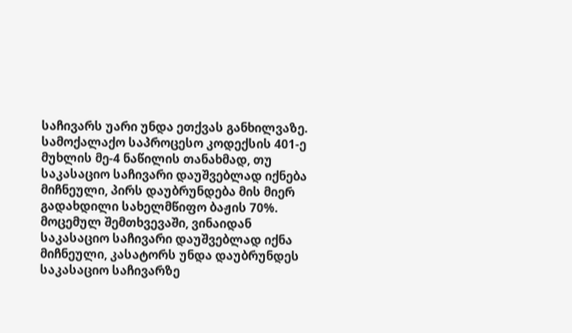საჩივარს უარი უნდა ეთქვას განხილვაზე.
სამოქალაქო საპროცესო კოდექსის 401-ე მუხლის მე-4 ნაწილის თანახმად, თუ საკასაციო საჩივარი დაუშვებლად იქნება მიჩნეული, პირს დაუბრუნდება მის მიერ გადახდილი სახელმწიფო ბაჟის 70%. მოცემულ შემთხვევაში, ვინაიდან საკასაციო საჩივარი დაუშვებლად იქნა მიჩნეული, კასატორს უნდა დაუბრუნდეს საკასაციო საჩივარზე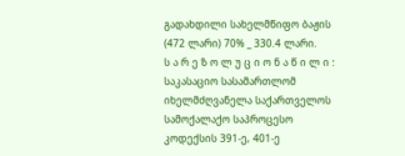გადახდილი სახელმწიფო ბაჟის (472 ლარი) 70% _ 330.4 ლარი.
ს ა რ ე ზ ო ლ უ ც ი ო ნ ა წ ი ლ ი :
საკასაციო სასამართლომ იხელმძღვანელა საქართველოს სამოქალაქო საპროცესო კოდექსის 391-ე, 401-ე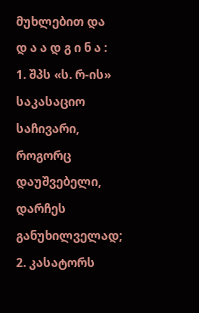მუხლებით და
დ ა ა დ გ ი ნ ა :
1. შპს «ს. რ-ის» საკასაციო საჩივარი, როგორც დაუშვებელი, დარჩეს განუხილველად;
2. კასატორს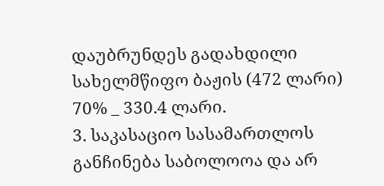დაუბრუნდეს გადახდილი სახელმწიფო ბაჟის (472 ლარი) 70% _ 330.4 ლარი.
3. საკასაციო სასამართლოს განჩინება საბოლოოა და არ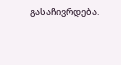გასაჩივრდება.